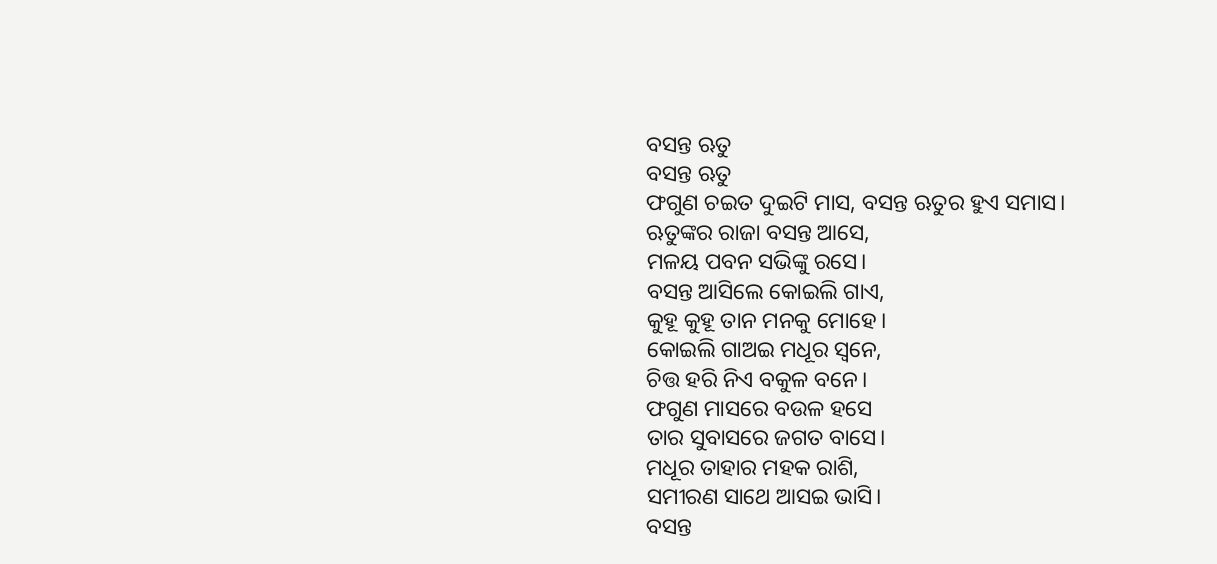ବସନ୍ତ ଋତୁ
ବସନ୍ତ ଋତୁ
ଫଗୁଣ ଚଇତ ଦୁଇଟି ମାସ, ବସନ୍ତ ଋତୁର ହୁଏ ସମାସ।
ଋତୁଙ୍କର ରାଜା ବସନ୍ତ ଆସେ,
ମଳୟ ପବନ ସଭିଙ୍କୁ ରସେ।
ବସନ୍ତ ଆସିଲେ କୋଇଲି ଗାଏ,
କୁହୂ କୁହୂ ତାନ ମନକୁ ମୋହେ।
କୋଇଲି ଗାଅଇ ମଧୂର ସ୍ବନେ,
ଚିତ୍ତ ହରି ନିଏ ବକୁଳ ବନେ।
ଫଗୁଣ ମାସରେ ବଉଳ ହସେ
ତାର ସୁବାସରେ ଜଗତ ବାସେ।
ମଧୂର ତାହାର ମହକ ରାଶି,
ସମୀରଣ ସାଥେ ଆସଇ ଭାସି।
ବସନ୍ତ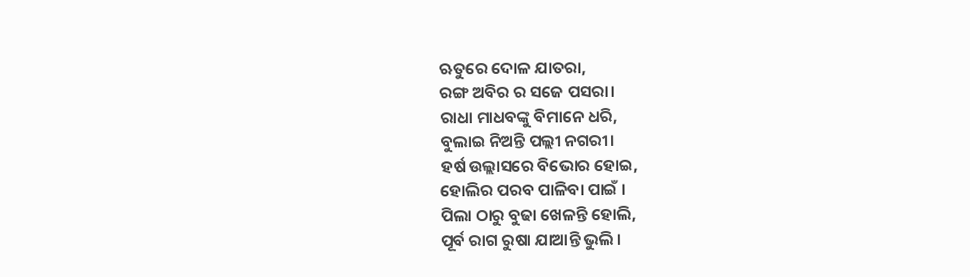ଋତୁରେ ଦୋଳ ଯାତରା,
ରଙ୍ଗ ଅବିର ର ସଜେ ପସରା।
ରାଧା ମାଧବଙ୍କୁ ବିମାନେ ଧରି,
ବୁଲାଇ ନିଅନ୍ତି ପଲ୍ଲୀ ନଗରୀ।
ହର୍ଷ ଉଲ୍ଲାସରେ ବିଭୋର ହୋଇ,
ହୋଲିର ପରବ ପାଳିବା ପାଇଁ ।
ପିଲା ଠାରୁ ବୁଢା ଖେଳନ୍ତି ହୋଲି,
ପୂର୍ବ ରାଗ ରୁଷା ଯାଆନ୍ତି ଭୁଲି ।